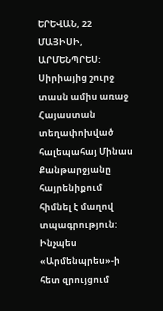ԵՐԵՎԱՆ, 22 ՄԱՅԻՍԻ, ԱՐՄԵՆՊՐԵՍ: Սիրիայից շուրջ տասն ամիս առաջ Հայաստան տեղափոխված հալեպահայ Մինաս Քանթարջյանը հայրենիքում հիմնել է մաղով տպագրություն: Ինչպես «Արմենպրես»-ի հետ զրույցում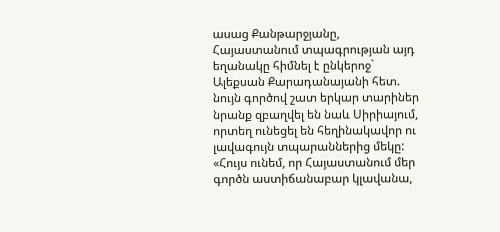ասաց Քանթարջյանը, Հայաստանում տպագրության այդ եղանակը հիմնել է ընկերոջ` Ալեքսան Քարադանայանի հետ. նույն գործով շատ երկար տարիներ նրանք զբաղվել են նաև Սիրիայում, որտեղ ունեցել են հեղինակավոր ու լավագույն տպարաններից մեկը: «Հույս ունեմ, որ Հայաստանում մեր գործն աստիճանաբար կլավանա,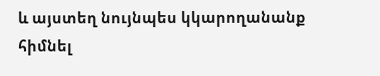և այստեղ նույնպես կկարողանանք հիմնել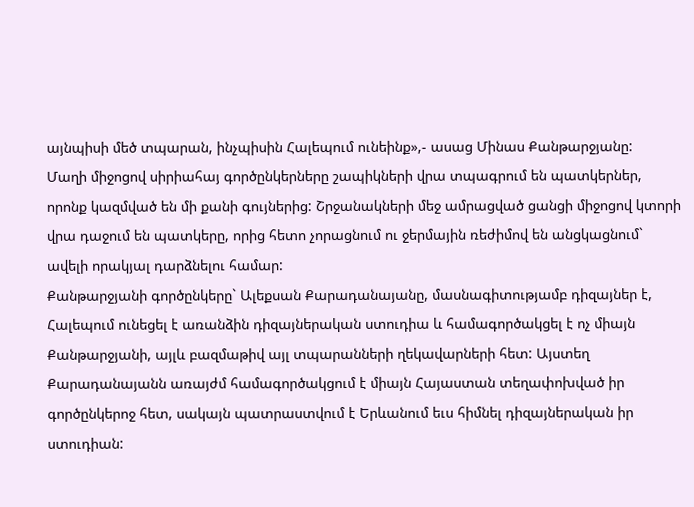այնպիսի մեծ տպարան, ինչպիսին Հալեպում ունեինք»,- ասաց Մինաս Քանթարջյանը:
Մաղի միջոցով սիրիահայ գործընկերները շապիկների վրա տպագրում են պատկերներ, որոնք կազմված են մի քանի գույներից: Շրջանակների մեջ ամրացված ցանցի միջոցով կտորի վրա դաջում են պատկերը, որից հետո չորացնում ու ջերմային ռեժիմով են անցկացնում` ավելի որակյալ դարձնելու համար:
Քանթարջյանի գործընկերը` Ալեքսան Քարադանայանը, մասնագիտությամբ դիզայներ է, Հալեպում ունեցել է առանձին դիզայներական ստուդիա և համագործակցել է ոչ միայն Քանթարջյանի, այլև բազմաթիվ այլ տպարանների ղեկավարների հետ: Այստեղ Քարադանայանն առայժմ համագործակցում է միայն Հայաստան տեղափոխված իր գործընկերոջ հետ, սակայն պատրաստվում է Երևանում եւս հիմնել դիզայներական իր ստուդիան: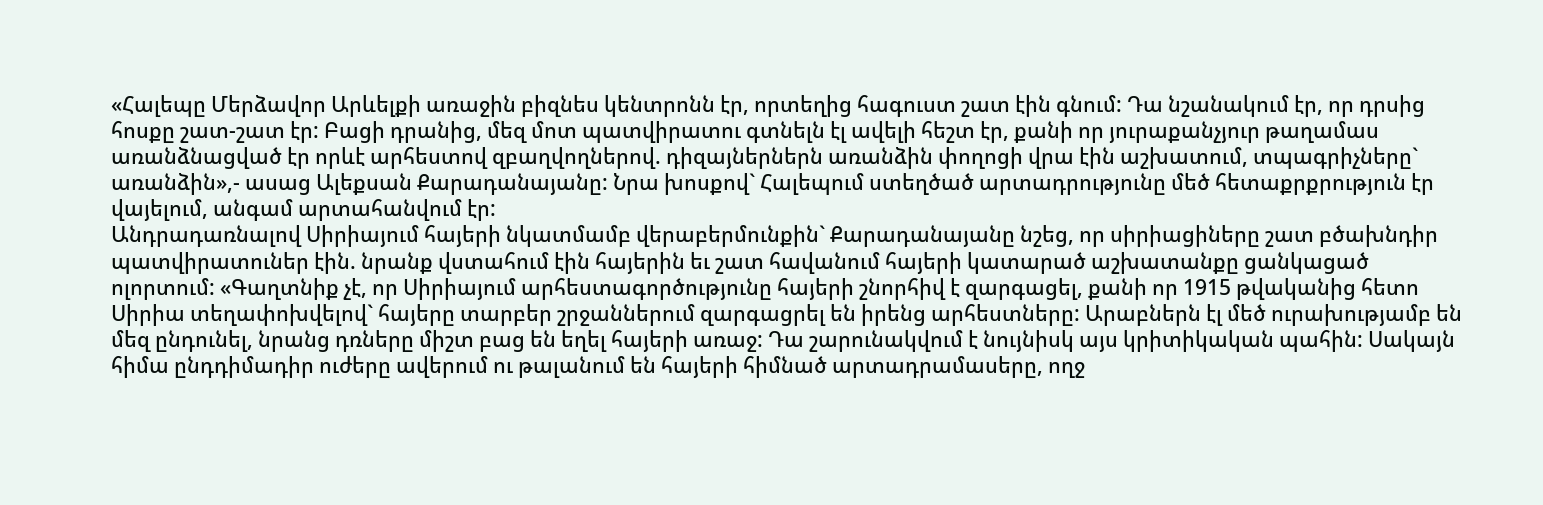«Հալեպը Մերձավոր Արևելքի առաջին բիզնես կենտրոնն էր, որտեղից հագուստ շատ էին գնում: Դա նշանակում էր, որ դրսից հոսքը շատ-շատ էր: Բացի դրանից, մեզ մոտ պատվիրատու գտնելն էլ ավելի հեշտ էր, քանի որ յուրաքանչյուր թաղամաս առանձնացված էր որևէ արհեստով զբաղվողներով. դիզայներներն առանձին փողոցի վրա էին աշխատում, տպագրիչները` առանձին»,- ասաց Ալեքսան Քարադանայանը: Նրա խոսքով` Հալեպում ստեղծած արտադրությունը մեծ հետաքրքրություն էր վայելում, անգամ արտահանվում էր:
Անդրադառնալով Սիրիայում հայերի նկատմամբ վերաբերմունքին` Քարադանայանը նշեց, որ սիրիացիները շատ բծախնդիր պատվիրատուներ էին. նրանք վստահում էին հայերին եւ շատ հավանում հայերի կատարած աշխատանքը ցանկացած ոլորտում: «Գաղտնիք չէ, որ Սիրիայում արհեստագործությունը հայերի շնորհիվ է զարգացել, քանի որ 1915 թվականից հետո Սիրիա տեղափոխվելով` հայերը տարբեր շրջաններում զարգացրել են իրենց արհեստները: Արաբներն էլ մեծ ուրախությամբ են մեզ ընդունել, նրանց դռները միշտ բաց են եղել հայերի առաջ: Դա շարունակվում է նույնիսկ այս կրիտիկական պահին: Սակայն հիմա ընդդիմադիր ուժերը ավերում ու թալանում են հայերի հիմնած արտադրամասերը, ողջ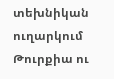տեխնիկան ուղարկում Թուրքիա ու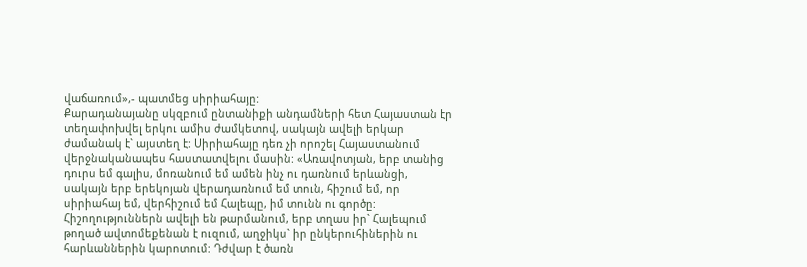վաճառում»,- պատմեց սիրիահայը:
Քարադանայանը սկզբում ընտանիքի անդամների հետ Հայաստան էր տեղափոխվել երկու ամիս ժամկետով, սակայն ավելի երկար ժամանակ է` այստեղ է: Սիրիահայը դեռ չի որոշել Հայաստանում վերջնականապես հաստատվելու մասին: «Առավոտյան, երբ տանից դուրս եմ գալիս, մոռանում եմ ամեն ինչ ու դառնում երևանցի, սակայն երբ երեկոյան վերադառնում եմ տուն, հիշում եմ, որ սիրիահայ եմ, վերհիշում եմ Հալեպը, իմ տունն ու գործը: Հիշողություններն ավելի են թարմանում, երբ տղաս իր` Հալեպում թողած ավտոմեքենան է ուզում, աղջիկս` իր ընկերուհիներին ու հարևաններին կարոտում: Դժվար է ծառն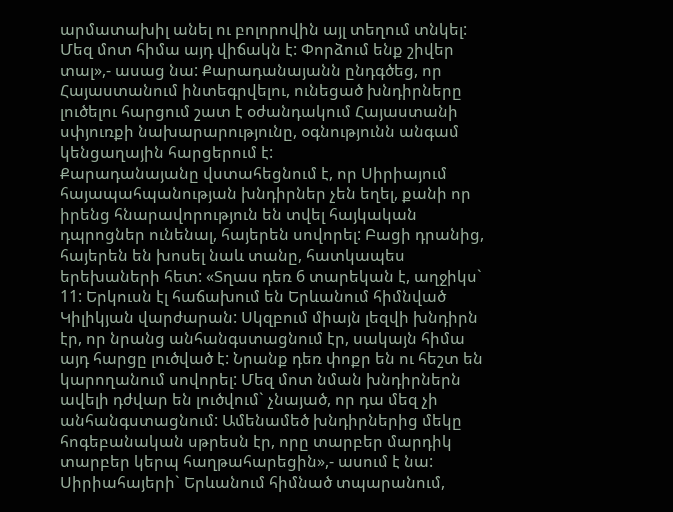արմատախիլ անել ու բոլորովին այլ տեղում տնկել: Մեզ մոտ հիմա այդ վիճակն է: Փորձում ենք շիվեր տալ»,- ասաց նա: Քարադանայանն ընդգծեց, որ Հայաստանում ինտեգրվելու, ունեցած խնդիրները լուծելու հարցում շատ է օժանդակում Հայաստանի սփյուռքի նախարարությունը, օգնությունն անգամ կենցաղային հարցերում է:
Քարադանայանը վստահեցնում է, որ Սիրիայում հայապահպանության խնդիրներ չեն եղել, քանի որ իրենց հնարավորություն են տվել հայկական դպրոցներ ունենալ, հայերեն սովորել: Բացի դրանից, հայերեն են խոսել նաև տանը, հատկապես երեխաների հետ: «Տղաս դեռ 6 տարեկան է, աղջիկս` 11: Երկուսն էլ հաճախում են Երևանում հիմնված Կիլիկյան վարժարան: Սկզբում միայն լեզվի խնդիրն էր, որ նրանց անհանգստացնում էր, սակայն հիմա այդ հարցը լուծված է: Նրանք դեռ փոքր են ու հեշտ են կարողանում սովորել: Մեզ մոտ նման խնդիրներն ավելի դժվար են լուծվում` չնայած, որ դա մեզ չի անհանգստացնում: Ամենամեծ խնդիրներից մեկը հոգեբանական սթրեսն էր, որը տարբեր մարդիկ տարբեր կերպ հաղթահարեցին»,- ասում է նա:
Սիրիահայերի` Երևանում հիմնած տպարանում,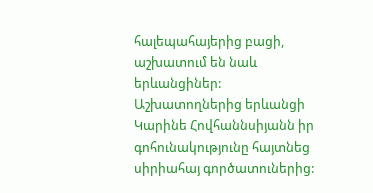հալեպահայերից բացի, աշխատում են նաև երևանցիներ: Աշխատողներից երևանցի Կարինե Հովհաննսիյանն իր գոհունակությունը հայտնեց սիրիահայ գործատուներից: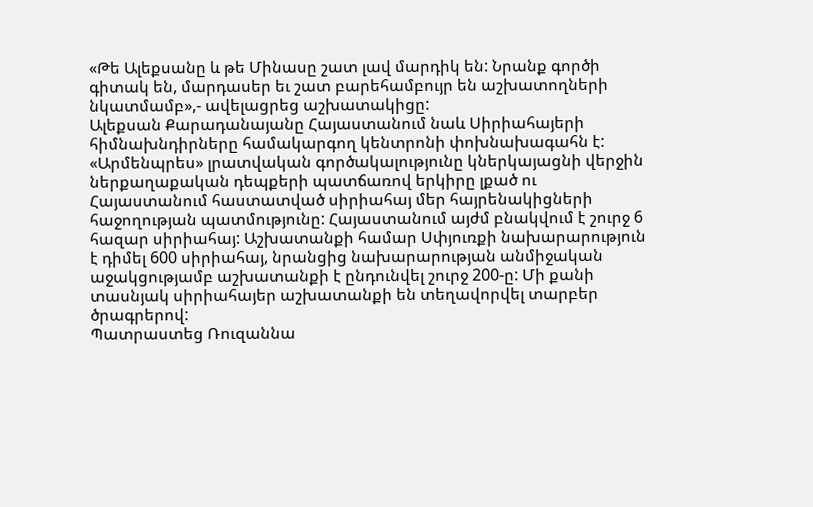«Թե Ալեքսանը և թե Մինասը շատ լավ մարդիկ են: Նրանք գործի գիտակ են, մարդասեր եւ շատ բարեհամբույր են աշխատողների նկատմամբ»,- ավելացրեց աշխատակիցը:
Ալեքսան Քարադանայանը Հայաստանում նաև Սիրիահայերի հիմնախնդիրները համակարգող կենտրոնի փոխնախագահն է:
«Արմենպրես» լրատվական գործակալությունը կներկայացնի վերջին ներքաղաքական դեպքերի պատճառով երկիրը լքած ու Հայաստանում հաստատված սիրիահայ մեր հայրենակիցների հաջողության պատմությունը: Հայաստանում այժմ բնակվում է շուրջ 6 հազար սիրիահայ: Աշխատանքի համար Սփյուռքի նախարարություն է դիմել 600 սիրիահայ, նրանցից նախարարության անմիջական աջակցությամբ աշխատանքի է ընդունվել շուրջ 200-ը: Մի քանի տասնյակ սիրիահայեր աշխատանքի են տեղավորվել տարբեր ծրագրերով:
Պատրաստեց Ռուզաննա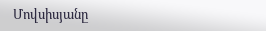Մովսիսյանը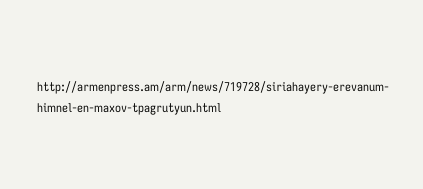http://armenpress.am/arm/news/719728/siriahayery-erevanum-himnel-en-maxov-tpagrutyun.html